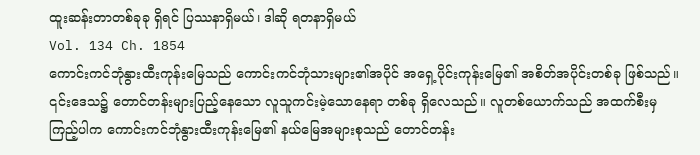ထူးဆန်းတာတစ်ခုခု ရှိရင် ပြဿနာရှိမယ်၊ ဒါဆို ရတနာရှိမယ်
Vol. 134 Ch. 1854
ကောင်းကင်ဘုံနွားထီးကုန်းမြေသည် ကောင်းကင်ဘုံသားများ၏အပိုင် အရှေ့ပိုင်းကုန်းမြေ၏ အစိတ်အပိုင်းတစ်ခု ဖြစ်သည်။ ၎င်းဒေသ၌ တောင်တန်းများပြည့်နေသော လူသူကင်းမဲ့သောနေရာ တစ်ခု ရှိလေသည်။ လူတစ်ယောက်သည် အထက်စီးမှ ကြည့်ပါက ကောင်းကင်ဘုံနွားထီးကုန်းမြေ၏ နယ်မြေအများစုသည် တောင်တန်း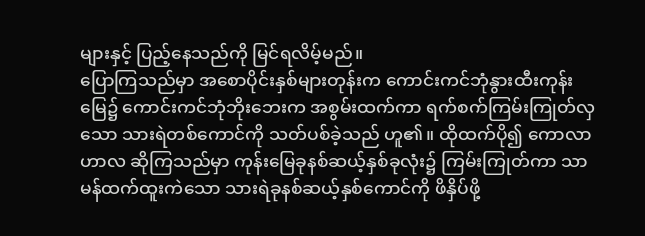များနှင့် ပြည့်နေသည်ကို မြင်ရလိမ့်မည်။
ပြောကြသည်မှာ အစောပိုင်းနှစ်များတုန်းက ကောင်းကင်ဘုံနွားထီးကုန်းမြေ၌ ကောင်းကင်ဘုံဘိုးဘေးက အစွမ်းထက်ကာ ရက်စက်ကြမ်းကြုတ်လှသော သားရဲတစ်ကောင်ကို သတ်ပစ်ခဲ့သည် ဟူ၏။ ထိုထက်ပို၍ ကောလာဟာလ ဆိုကြသည်မှာ ကုန်းမြေခုနစ်ဆယ့်နှစ်ခုလုံး၌ ကြမ်းကြုတ်ကာ သာမန်ထက်ထူးကဲသော သားရဲခုနစ်ဆယ့်နှစ်ကောင်ကို ဖိနှိပ်ဖို့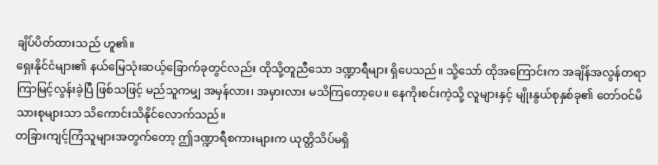ချိပ်ပိတ်ထားသည် ဟူ၏။
ရှေးနိုင်ငံများ၏ နယ်မြေသုံးဆယ့်ခြောက်ခုတွင်လည်း ထိုသို့တူညီသော ဒဏ္ဍာရီများ ရှိပေသည်။ သို့သော် ထိုအကြောင်းက အချိန်အလွန်တရာ ကြာမြင့်လွန်းခဲ့ပြီ ဖြစ်သဖြင့် မည်သူကမျှ အမှန်လား၊ အမှားလား မသိကြတော့ပေ။ နေကိုးစင်းကဲ့သို့ လူများနှင့် မျိုးနွယ်စုနှစ်ခု၏ တော်ဝင်မိသားစုများသာ သိကောင်းသိနိုင်လောက်သည်။
တခြားကျင့်ကြံသူများအတွက်တော့ ဤဒဏ္ဍာရီစကားများက ယုတ္တိသိပ်မရှိ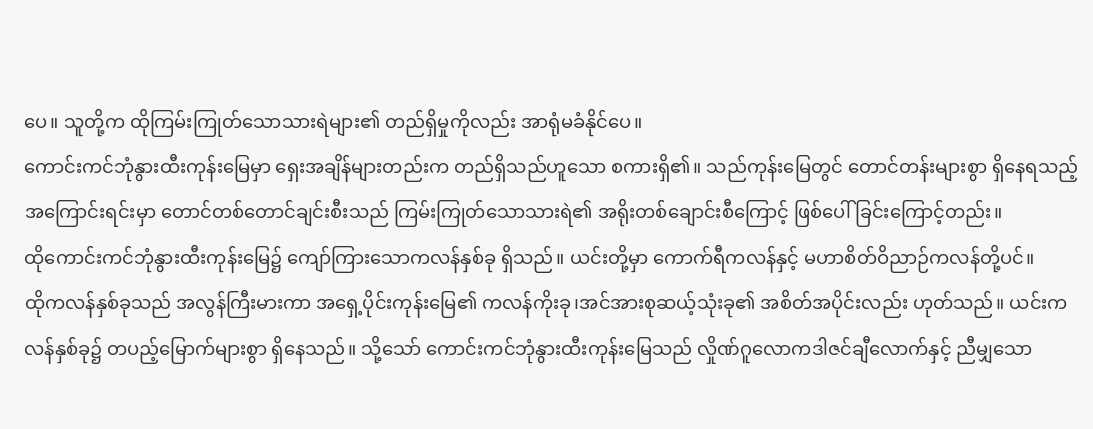ပေ။ သူတို့က ထိုကြမ်းကြုတ်သောသားရဲများ၏ တည်ရှိမှုကိုလည်း အာရုံမခံနိုင်ပေ။
ကောင်းကင်ဘုံနွားထီးကုန်းမြေမှာ ရှေးအချိန်များတည်းက တည်ရှိသည်ဟူသော စကားရှိ၏။ သည်ကုန်းမြေတွင် တောင်တန်းများစွာ ရှိနေရသည့်အကြောင်းရင်းမှာ တောင်တစ်တောင်ချင်းစီးသည် ကြမ်းကြုတ်သောသားရဲ၏ အရိုးတစ်ချောင်းစီကြောင့် ဖြစ်ပေါ်ခြင်းကြောင့်တည်း။
ထိုကောင်းကင်ဘုံနွားထီးကုန်းမြေ၌ ကျော်ကြားသောကလန်နှစ်ခု ရှိသည်။ ယင်းတို့မှာ ကောက်ရီကလန်နှင့် မဟာစိတ်ဝိညာဉ်ကလန်တို့ပင်။
ထိုကလန်နှစ်ခုသည် အလွန်ကြီးမားကာ အရှေ့ပိုင်းကုန်းမြေ၏ ကလန်ကိုးခု၊အင်အားစုဆယ့်သုံးခု၏ အစိတ်အပိုင်းလည်း ဟုတ်သည်။ ယင်းကလန်နှစ်ခု၌ တပည့်မြောက်များစွာ ရှိနေသည်။ သို့သော် ကောင်းကင်ဘုံနွားထီးကုန်းမြေသည် လှိုဏ်ဂူလောကဒါဇင်ချီလောက်နှင့် ညီမျှသော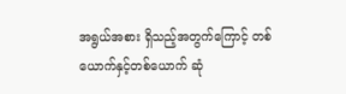အရွယ်အစား ရှိသည့်အတွက်ကြောင့် တစ်ယောက်နှင့်တစ်ယောက် ဆုံ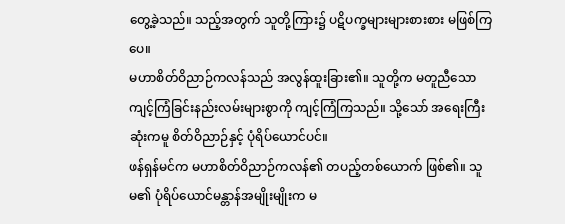တွေ့ခဲ့သည်။ သည့်အတွက် သူတို့ကြား၌ ပဋိပက္ခများများစားစား မဖြစ်ကြပေ။
မဟာစိတ်ဝိညာဉ်ကလန်သည် အလွန်ထူးခြား၏။ သူတို့က မတူညီသော ကျင့်ကြံခြင်းနည်းလမ်းများစွာကို ကျင့်ကြံကြသည်။ သို့သော် အရေးကြီးဆုံးကမူ စိတ်ဝိညာဉ်နှင့် ပုံရိပ်ယောင်ပင်။
ဖန်ရှန်မင်က မဟာစိတ်ဝိညာဉ်ကလန်၏ တပည့်တစ်ယောက် ဖြစ်၏။ သူမ၏ ပုံရိပ်ယောင်မန္တာန်အမျိုးမျိုးက မ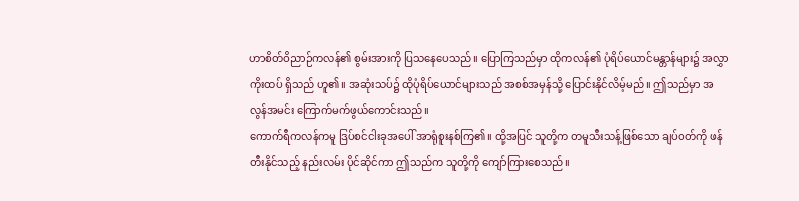ဟာစိတ်ဝိညာဉ်ကလန်၏ စွမ်းအားကို ပြသနေပေသည်။ ပြောကြသည်မှာ ထိုကလန်၏ ပုံရိပ်ယောင်မန္တာန်များ၌ အလွှာကိုးထပ် ရှိသည် ဟူ၏။ အဆုံးသပ်၌ ထိုပုံရိပ်ယောင်များသည် အစစ်အမှန်သို့ ပြောင်းနိုင်လိမ့်မည်။ ဤသည်မှာ အလွန်အမင်း ကြောက်မက်ဖွယ်ကောင်းသည်။
ကောက်ရီကလန်ကမူ ဒြပ်စင်ငါးခုအပေါ် အာရုံစူးနစ်ကြ၏။ ထို့အပြင် သူတို့က တမူသီးသန့်ဖြစ်သော ချပ်ဝတ်ကို ဖန်တီးနိုင်သည့် နည်းလမ်း ပိုင်ဆိုင်ကာ ဤသည်က သူတို့ကို ကျော်ကြားစေသည်။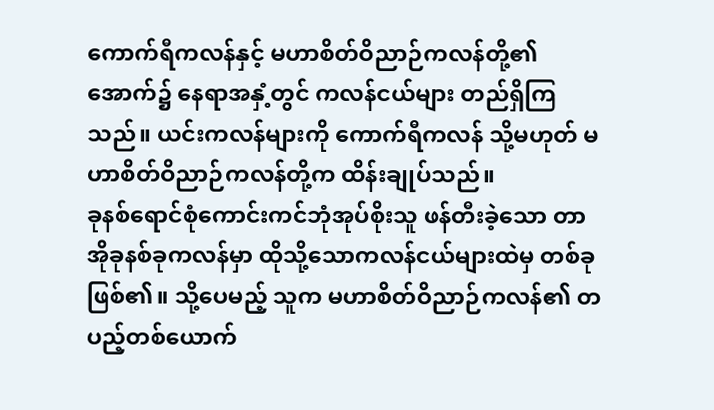ကောက်ရီကလန်နှင့် မဟာစိတ်ဝိညာဉ်ကလန်တို့၏အောက်၌ နေရာအနှံ့တွင် ကလန်ငယ်များ တည်ရှိကြသည်။ ယင်းကလန်များကို ကောက်ရီကလန် သို့မဟုတ် မဟာစိတ်ဝိညာဉ်ကလန်တို့က ထိန်းချုပ်သည်။
ခုနစ်ရောင်စုံကောင်းကင်ဘုံအုပ်စိုးသူ ဖန်တီးခဲ့သော တာအိုခုနစ်ခုကလန်မှာ ထိုသို့သောကလန်ငယ်များထဲမှ တစ်ခု ဖြစ်၏။ သို့ပေမည့် သူက မဟာစိတ်ဝိညာဉ်ကလန်၏ တပည့်တစ်ယောက်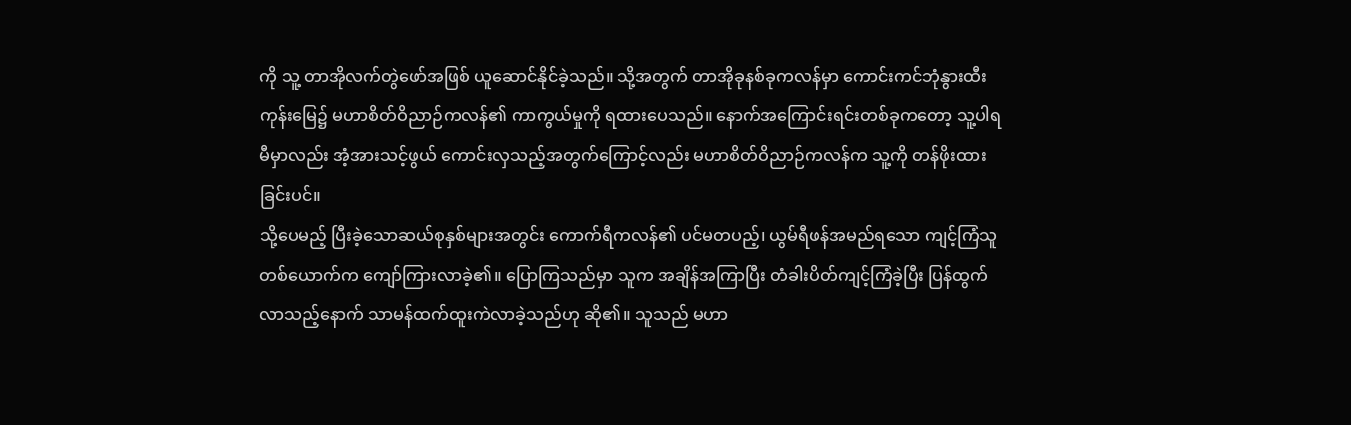ကို သူ့ တာအိုလက်တွဲဖော်အဖြစ် ယူဆောင်နိုင်ခဲ့သည်။ သို့အတွက် တာအိုခုနစ်ခုကလန်မှာ ကောင်းကင်ဘုံနွားထီးကုန်းမြေ၌ မဟာစိတ်ဝိညာဉ်ကလန်၏ ကာကွယ်မှုကို ရထားပေသည်။ နောက်အကြောင်းရင်းတစ်ခုကတော့ သူ့ပါရမီမှာလည်း အံ့အားသင့်ဖွယ် ကောင်းလှသည့်အတွက်ကြောင့်လည်း မဟာစိတ်ဝိညာဉ်ကလန်က သူ့ကို တန်ဖိုးထားခြင်းပင်။
သို့ပေမည့် ပြီးခဲ့သောဆယ်စုနှစ်များအတွင်း ကောက်ရီကလန်၏ ပင်မတပည့်၊ ယွမ်ရီဖန်အမည်ရသော ကျင့်ကြံသူတစ်ယောက်က ကျော်ကြားလာခဲ့၏။ ပြောကြသည်မှာ သူက အချိန်အကြာပြီး တံခါးပိတ်ကျင့်ကြံခဲ့ပြီး ပြန်ထွက်လာသည့်နောက် သာမန်ထက်ထူးကဲလာခဲ့သည်ဟု ဆို၏။ သူသည် မဟာ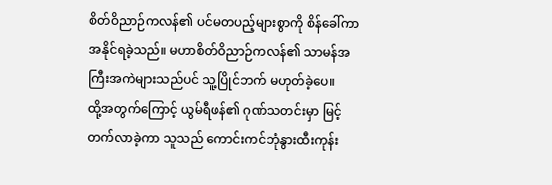စိတ်ဝိညာဉ်ကလန်၏ ပင်မတပည့်များစွာကို စိန်ခေါ်ကာ အနိုင်ရခဲ့သည်။ မဟာစိတ်ဝိညာဉ်ကလန်၏ သာမန်အကြီးအကဲများသည်ပင် သူ့ပြိုင်ဘက် မဟုတ်ခဲ့ပေ။
ထို့အတွက်ကြောင့် ယွမ်ရီဖန်၏ ဂုဏ်သတင်းမှာ မြင့်တက်လာခဲ့ကာ သူသည် ကောင်းကင်ဘုံနွားထီးကုန်း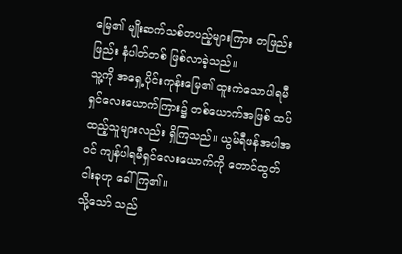မြေ၏ မျိုးဆက်သစ်တပည့်များကြား တဖြည်းဖြည်း နံပါတ်တစ် ဖြစ်လာခဲ့သည်။
သူ့ကို အရှေ့ပိုင်းကုန်းမြေ၏ ထူးကဲသောပါရမီရှင်လေးယောက်ကြား၌ တစ်ယောက်အဖြစ် ထပ်ထည့်သူများလည်း ရှိကြသည်။ ယွမ်ရီဖန်အပါအဝင် ကျန်ပါရမီရှင်လေးယောက်ကို တောင်ထွတ်ငါးခုဟု ခေါ်ကြ၏။
သို့သော် သည်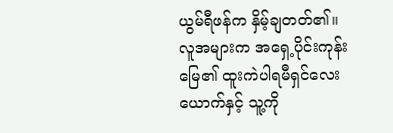ယွမ်ရီဖန်က နှိမ့်ချတတ်၏။ လူအများက အရှေ့ပိုင်းကုန်းမြေ၏ ထူးကဲပါရမီရှင်လေးယောက်နှင့် သူ့ကို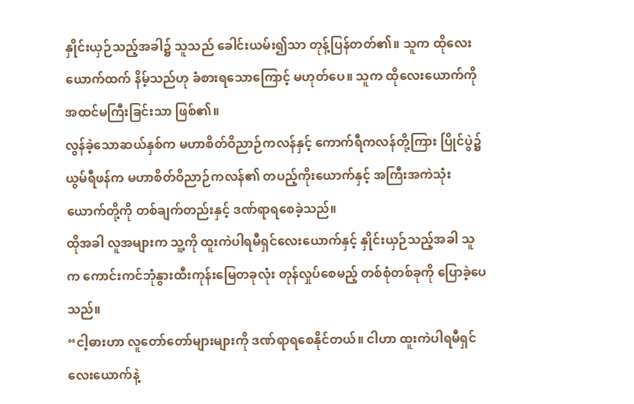နှိုင်းယှဉ်သည့်အခါ၌ သူသည် ခေါင်းယမ်း၍သာ တုန့်ပြန်တတ်၏။ သူက ထိုလေးယောက်ထက် နိမ့်သည်ဟု ခံစားရသောကြောင့် မဟုတ်ပေ။ သူက ထိုလေးယောက်ကို အထင်မကြီးခြင်းသာ ဖြစ်၏။
လွန်ခဲ့သောဆယ်နှစ်က မဟာစိတ်ဝိညာဉ်ကလန်နှင့် ကောက်ရီကလန်တို့ကြား ပြိုင်ပွဲ၌ ယွမ်ရီဖန်က မဟာစိတ်ဝိညာဉ်ကလန်၏ တပည့်ကိုးယောက်နှင့် အကြီးအကဲသုံးယောက်တို့ကို တစ်ချက်တည်းနှင့် ဒဏ်ရာရစေခဲ့သည်။
ထိုအခါ လူအများက သူ့ကို ထူးကဲပါရမီရှင်လေးယောက်နှင့် နှိုင်းယှဉ်သည့်အခါ သူက ကောင်းကင်ဘုံနွားထီးကုန်းမြေတခုလုံး တုန်လှုပ်စေမည့် တစ်စုံတစ်ခုကို ပြောခဲ့ပေသည်။
“ငါ့ဓားဟာ လူတော်တော်များများကို ဒဏ်ရာရစေနိုင်တယ်။ ငါဟာ ထူးကဲပါရမီရှင်လေးယောက်နဲ့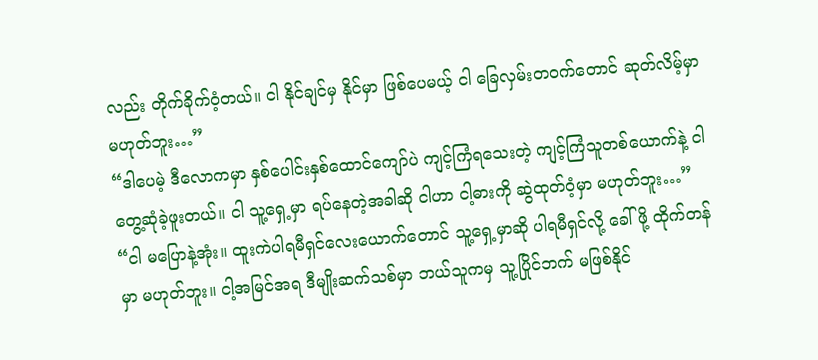လည်း တိုက်ခိုက်ဝံ့တယ်။ ငါ နိုင်ချင်မှ နိုင်မှာ ဖြစ်ပေမယ့် ငါ ခြေလှမ်းတဝက်တောင် ဆုတ်လိမ့်မှာ မဟုတ်ဘူး…”
“ဒါပေမဲ့ ဒီလောကမှာ နှစ်ပေါင်းနှစ်ထောင်ကျော်ပဲ ကျင့်ကြံရသေးတဲ့ ကျင့်ကြံသူတစ်ယောက်နဲ့ ငါ တွေ့ဆုံခဲ့ဖူးတယ်။ ငါ သူ့ရှေ့မှာ ရပ်နေတဲ့အခါဆို ငါဟာ ငါ့ဓားကို ဆွဲထုတ်ဝံ့မှာ မဟုတ်ဘူး…”
“ငါ မပြောနဲ့အုံး။ ထူးကဲပါရမီရှင်လေးယောက်တောင် သူ့ရှေ့မှာဆို ပါရမီရှင်လို့ ခေါ်ဖို့ ထိုက်တန်မှာ မဟုတ်ဘူး။ ငါ့အမြင်အရ ဒီမျိုးဆက်သစ်မှာ ဘယ်သူကမှ သူ့ပြိုင်ဘက် မဖြစ်နိုင်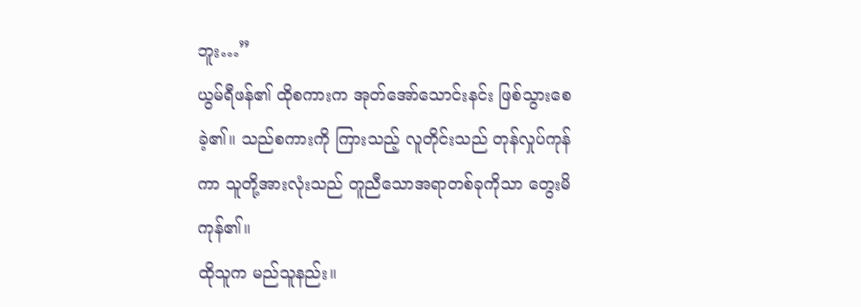ဘူး…”
ယွမ်ရီဖန်၏ ထိုစကားက အုတ်အော်သောင်းနင်း ဖြစ်သွားစေခဲ့၏။ သည်စကားကို ကြားသည့် လူတိုင်းသည် တုန်လှုပ်ကုန်ကာ သူတို့အားလုံးသည် တူညီသောအရာတစ်ခုကိုသာ တွေးမိကုန်၏။
ထိုသူက မည်သူနည်း။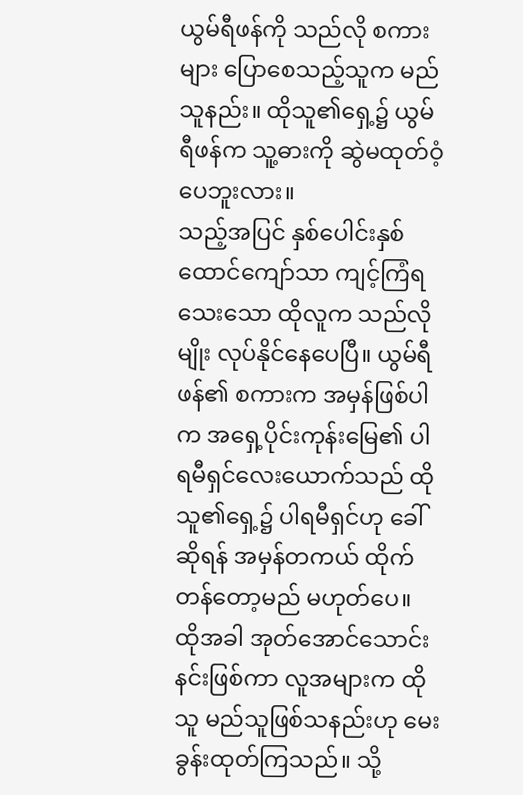ယွမ်ရီဖန်ကို သည်လို စကားများ ပြောစေသည့်သူက မည်သူနည်း။ ထိုသူ၏ရှေ့၌ ယွမ်ရီဖန်က သူ့ဓားကို ဆွဲမထုတ်ဝံ့ပေဘူးလား။
သည့်အပြင် နှစ်ပေါင်းနှစ်ထောင်ကျော်သာ ကျင့်ကြံရသေးသော ထိုလူက သည်လိုမျိုး လုပ်နိုင်နေပေပြီ။ ယွမ်ရီဖန်၏ စကားက အမှန်ဖြစ်ပါက အရှေ့ပိုင်းကုန်းမြေ၏ ပါရမီရှင်လေးယောက်သည် ထိုသူ၏ရှေ့၌ ပါရမီရှင်ဟု ခေါ်ဆိုရန် အမှန်တကယ် ထိုက်တန်တော့မည် မဟုတ်ပေ။
ထိုအခါ အုတ်အောင်သောင်းနင်းဖြစ်ကာ လူအများက ထိုသူ မည်သူဖြစ်သနည်းဟု မေးခွန်းထုတ်ကြသည်။ သို့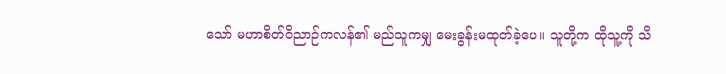သော် မဟာစိတ်ဝိညာဉ်ကလန်၏ မည်သူကမျှ မေးခွန်းမထုတ်ခဲ့ပေ။ သူတို့က ထိုသူ့ကို သိ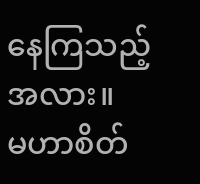နေကြသည့်အလား။
မဟာစိတ်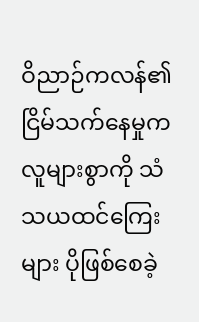ဝိညာဉ်ကလန်၏ ငြိမ်သက်နေမှုက လူများစွာကို သံသယထင်ကြေးများ ပိုဖြစ်စေခဲ့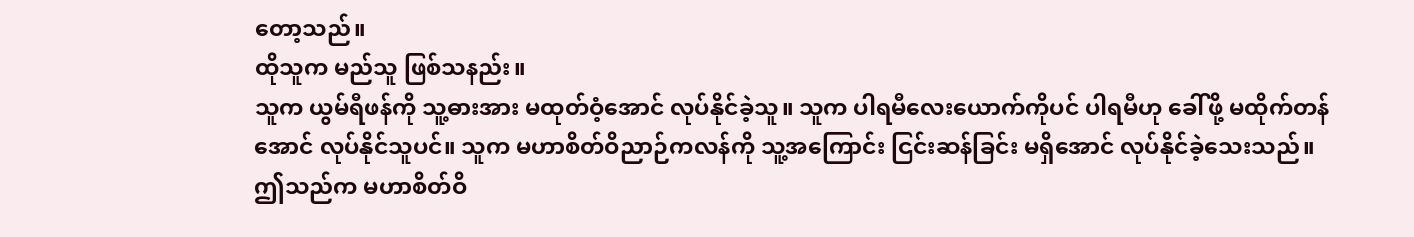တော့သည်။
ထိုသူက မည်သူ ဖြစ်သနည်း။
သူက ယွမ်ရီဖန်ကို သူ့ဓားအား မထုတ်ဝံ့အောင် လုပ်နိုင်ခဲ့သူ။ သူက ပါရမီလေးယောက်ကိုပင် ပါရမီဟု ခေါ်ဖို့ မထိုက်တန်အောင် လုပ်နိုင်သူပင်။ သူက မဟာစိတ်ဝိညာဉ်ကလန်ကို သူ့အကြောင်း ငြင်းဆန်ခြင်း မရှိအောင် လုပ်နိုင်ခဲ့သေးသည်။ ဤသည်က မဟာစိတ်ဝိ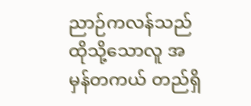ညာဉ်ကလန်သည် ထိုသို့သောလူ အမှန်တကယ် တည်ရှိ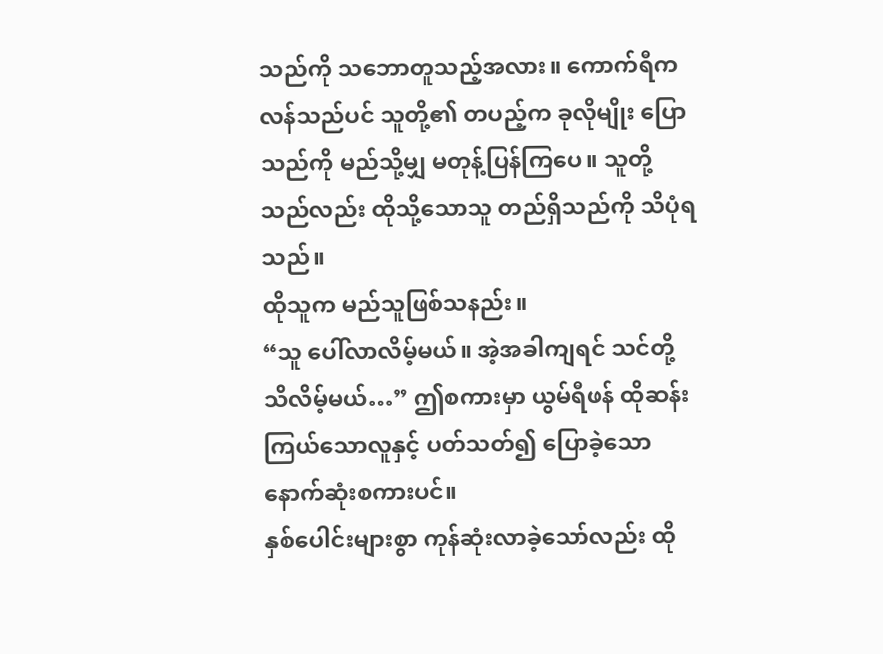သည်ကို သဘောတူသည့်အလား။ ကောက်ရီကလန်သည်ပင် သူတို့၏ တပည့်က ခုလိုမျိုး ပြောသည်ကို မည်သို့မျှ မတုန့်ပြန်ကြပေ။ သူတို့သည်လည်း ထိုသို့သောသူ တည်ရှိသည်ကို သိပုံရသည်။
ထိုသူက မည်သူဖြစ်သနည်း။
“သူ ပေါ်လာလိမ့်မယ်။ အဲ့အခါကျရင် သင်တို့ သိလိမ့်မယ်…” ဤစကားမှာ ယွမ်ရီဖန် ထိုဆန်းကြယ်သောလူနှင့် ပတ်သတ်၍ ပြောခဲ့သော နောက်ဆုံးစကားပင်။
နှစ်ပေါင်းများစွာ ကုန်ဆုံးလာခဲ့သော်လည်း ထို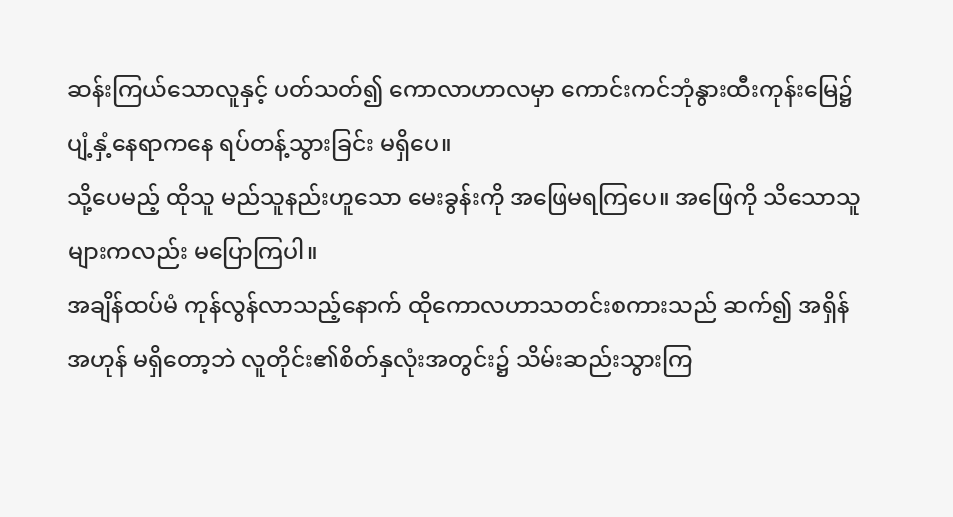ဆန်းကြယ်သောလူနှင့် ပတ်သတ်၍ ကောလာဟာလမှာ ကောင်းကင်ဘုံနွားထီးကုန်းမြေ၌ ပျံ့နှံ့နေရာကနေ ရပ်တန့်သွားခြင်း မရှိပေ။
သို့ပေမည့် ထိုသူ မည်သူနည်းဟူသော မေးခွန်းကို အဖြေမရကြပေ။ အဖြေကို သိသောသူများကလည်း မပြောကြပါ။
အချိန်ထပ်မံ ကုန်လွန်လာသည့်နောက် ထိုကောလဟာသတင်းစကားသည် ဆက်၍ အရှိန်အဟုန် မရှိတော့ဘဲ လူတိုင်း၏စိတ်နှလုံးအတွင်း၌ သိမ်းဆည်းသွားကြ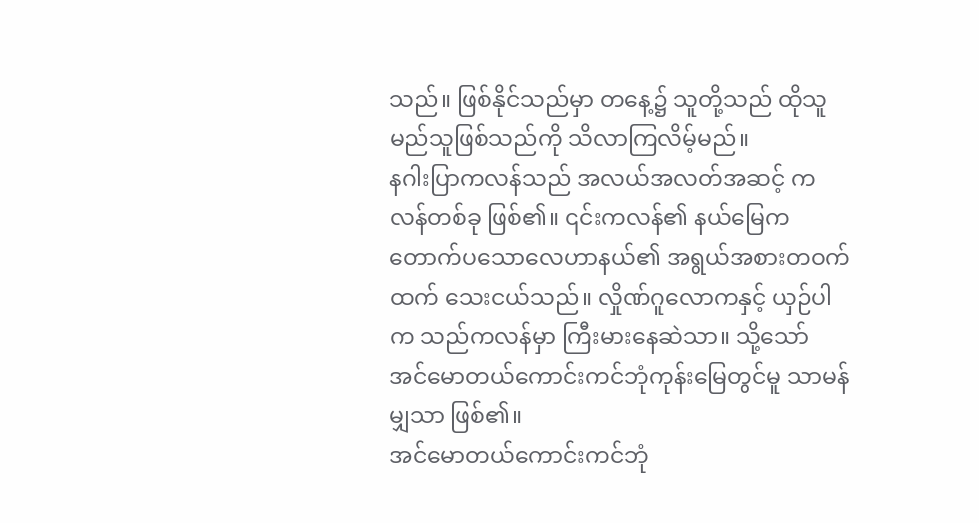သည်။ ဖြစ်နိုင်သည်မှာ တနေ့၌ သူတို့သည် ထိုသူ မည်သူဖြစ်သည်ကို သိလာကြလိမ့်မည်။
နဂါးပြာကလန်သည် အလယ်အလတ်အဆင့် ကလန်တစ်ခု ဖြစ်၏။ ၎င်းကလန်၏ နယ်မြေက တောက်ပသောလေဟာနယ်၏ အရွယ်အစားတဝက်ထက် သေးငယ်သည်။ လှိုဏ်ဂူလောကနှင့် ယှဉ်ပါက သည်ကလန်မှာ ကြီးမားနေဆဲသာ။ သို့သော် အင်မောတယ်ကောင်းကင်ဘုံကုန်းမြေတွင်မူ သာမန်မျှသာ ဖြစ်၏။
အင်မောတယ်ကောင်းကင်ဘုံ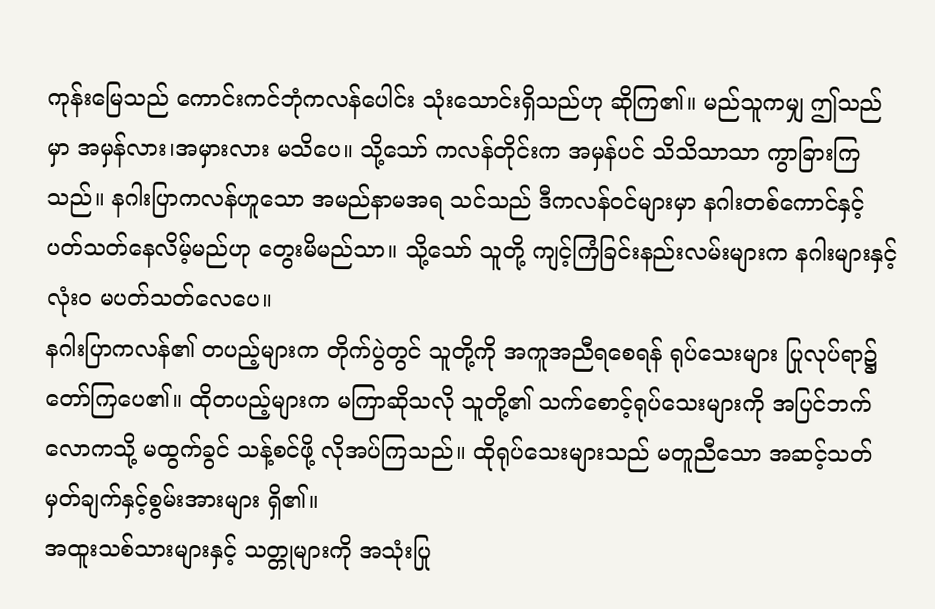ကုန်းမြေသည် ကောင်းကင်ဘုံကလန်ပေါင်း သုံးသောင်းရှိသည်ဟု ဆိုကြ၏။ မည်သူကမျှ ဤသည်မှာ အမှန်လား၊အမှားလား မသိပေ။ သို့သော် ကလန်တိုင်းက အမှန်ပင် သိသိသာသာ ကွာခြားကြသည်။ နဂါးပြာကလန်ဟူသော အမည်နာမအရ သင်သည် ဒီကလန်ဝင်များမှာ နဂါးတစ်ကောင်နှင့် ပတ်သတ်နေလိမ့်မည်ဟု တွေးမိမည်သာ။ သို့သော် သူတို့ ကျင့်ကြံခြင်းနည်းလမ်းများက နဂါးများနှင့် လုံးဝ မပတ်သတ်လေပေ။
နဂါးပြာကလန်၏ တပည့်များက တိုက်ပွဲတွင် သူတို့ကို အကူအညီရစေရန် ရုပ်သေးများ ပြုလုပ်ရာ၌ တော်ကြပေ၏။ ထိုတပည့်များက မကြာဆိုသလို သူတို့၏ သက်စောင့်ရုပ်သေးများကို အပြင်ဘက်လောကသို့ မထွက်ခွင် သန့်စင်ဖို့ လိုအပ်ကြသည်။ ထိုရုပ်သေးများသည် မတူညီသော အဆင့်သတ်မှတ်ချက်နှင့်စွမ်းအားများ ရှိ၏။
အထူးသစ်သားများနှင့် သတ္တုများကို အသုံးပြု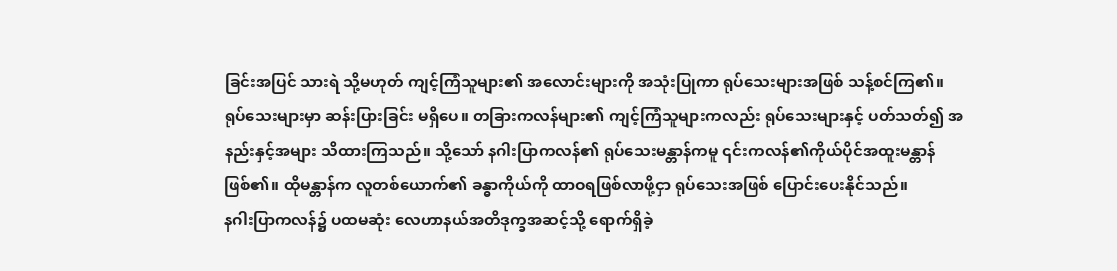ခြင်းအပြင် သားရဲ သို့မဟုတ် ကျင့်ကြံသူများ၏ အလောင်းများကို အသုံးပြုကာ ရုပ်သေးများအဖြစ် သန့်စင်ကြ၏။
ရုပ်သေးများမှာ ဆန်းပြားခြင်း မရှိပေ။ တခြားကလန်များ၏ ကျင့်ကြံသူများကလည်း ရုပ်သေးများနှင့် ပတ်သတ်၍ အနည်းနှင့်အများ သိထားကြသည်။ သို့သော် နဂါးပြာကလန်၏ ရုပ်သေးမန္တာန်ကမူ ၎င်းကလန်၏ကိုယ်ပိုင်အထူးမန္တာန် ဖြစ်၏။ ထိုမန္တာန်က လူတစ်ယောက်၏ ခန္ဓာကိုယ်ကို ထာဝရဖြစ်လာဖို့ငှာ ရုပ်သေးအဖြစ် ပြောင်းပေးနိုင်သည်။
နဂါးပြာကလန်၌ ပထမဆုံး လေဟာနယ်အတိဒုက္ခအဆင့်သို့ ရောက်ရှိခဲ့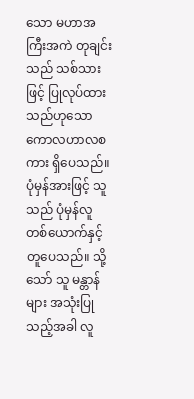သော မဟာအကြီးအကဲ တုချင်းသည် သစ်သားဖြင့် ပြုလုပ်ထားသည်ဟုသော ကောလဟာလစကား ရှိပေသည်။ ပုံမှန်အားဖြင့် သူသည် ပုံမှန်လူတစ်ယောက်နှင့် တူပေသည်။ သို့သော် သူ မန္တာန်များ အသုံးပြုသည့်အခါ လူ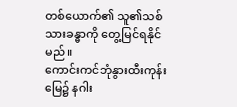တစ်ယောက်၏ သူ၏သစ်သားခန္ဓာကို တွေ့မြင်ရနိုင်မည်။
ကောင်းကင်ဘုံနွားထီးကုန်းမြေ၌ နဂါး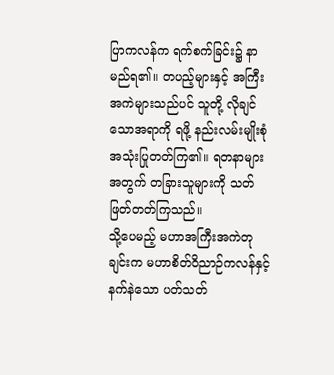ပြာကလန်က ရက်စက်ခြင်း၌ နာမည်ရ၏။ တပည့်များနှင့် အကြီးအကဲများသည်ပင် သူတို့ လိုချင်သောအရာကို ရဖို့ နည်းလမ်းမျိုးစုံ အသုံးပြုတတ်ကြ၏။ ရတနာများအတွက် တခြားသူများကို သတ်ဖြတ်တတ်ကြသည်။
သို့ပေမည့် မဟာအကြီးအကဲတုချင်းက မဟာစိတ်ဝိညာဉ်ကလန်နှင့် နက်နဲသော ပတ်သတ်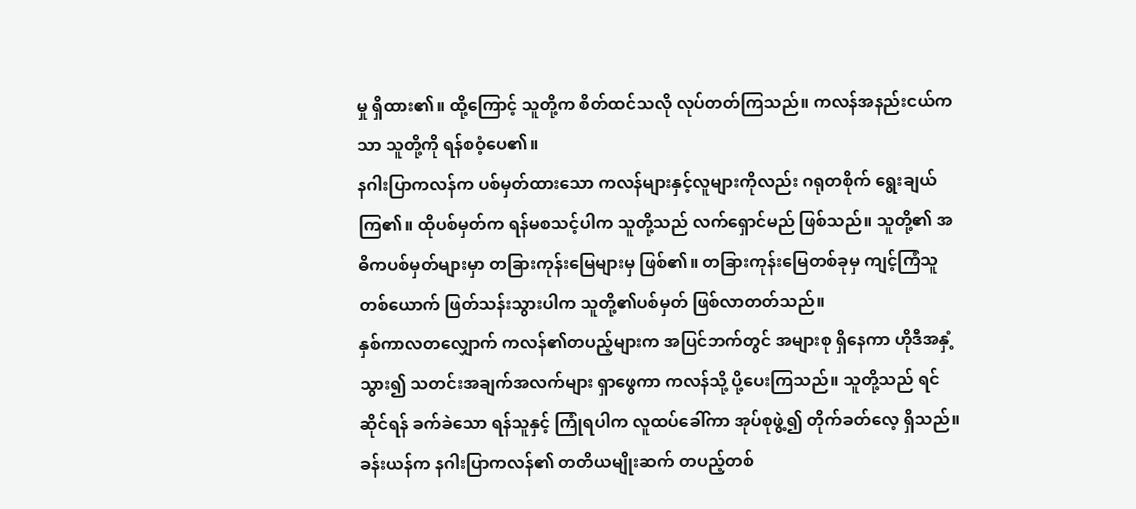မှု ရှိထား၏။ ထို့ကြောင့် သူတို့က စိတ်ထင်သလို လုပ်တတ်ကြသည်။ ကလန်အနည်းငယ်ကသာ သူတို့ကို ရန်စဝံ့ပေ၏။
နဂါးပြာကလန်က ပစ်မှတ်ထားသော ကလန်များနှင့်လူများကိုလည်း ဂရုတစိုက် ရွေးချယ်ကြ၏။ ထိုပစ်မှတ်က ရန်မစသင့်ပါက သူတို့သည် လက်ရှောင်မည် ဖြစ်သည်။ သူတို့၏ အဓိကပစ်မှတ်များမှာ တခြားကုန်းမြေများမှ ဖြစ်၏။ တခြားကုန်းမြေတစ်ခုမှ ကျင့်ကြံသူတစ်ယောက် ဖြတ်သန်းသွားပါက သူတို့၏ပစ်မှတ် ဖြစ်လာတတ်သည်။
နှစ်ကာလတလျှောက် ကလန်၏တပည့်များက အပြင်ဘက်တွင် အများစု ရှိနေကာ ဟိုဒီအနှံ့သွား၍ သတင်းအချက်အလက်များ ရှာဖွေကာ ကလန်သို့ ပို့ပေးကြသည်။ သူတို့သည် ရင်ဆိုင်ရန် ခက်ခဲသော ရန်သူနှင့် ကြုံရပါက လူထပ်ခေါ်ကာ အုပ်စုဖွဲ့၍ တိုက်ခတ်လေ့ ရှိသည်။
ခန်းယန်က နဂါးပြာကလန်၏ တတိယမျိုးဆက် တပည့်တစ်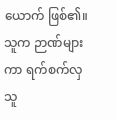ယောက် ဖြစ်၏။ သူက ဉာဏ်များကာ ရက်စက်လှသူ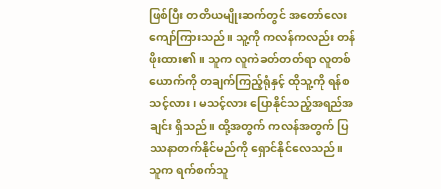ဖြစ်ပြီး တတိယမျိုးဆက်တွင် အတော်လေး ကျော်ကြားသည်။ သူ့ကို ကလန်ကလည်း တန်ဖိုးထား၏။ သူက လူကဲခတ်တတ်ရာ လူတစ်ယောက်ကို တချက်ကြည့်ရုံနှင့် ထိုသူ့ကို ရန်စသင့်လား၊ မသင့်လား ပြောနိုင်သည့်အရည်အချင်း ရှိသည်။ ထို့အတွက် ကလန်အတွက် ပြဿနာတက်နိုင်မည်ကို ရှောင်နိုင်လေသည်။
သူက ရက်စက်သူ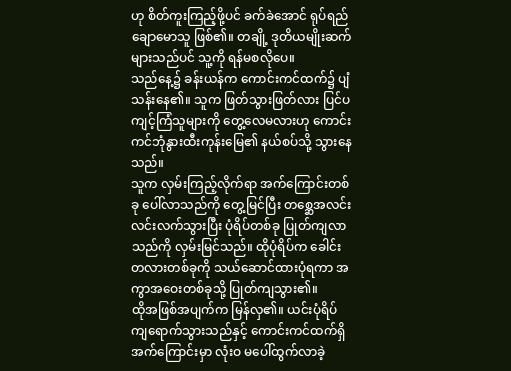ဟု စိတ်ကူးကြည့်ဖို့ပင် ခက်ခဲအောင် ရုပ်ရည်ချောမောသူ ဖြစ်၏။ တချို့ ဒုတိယမျိုးဆက်များသည်ပင် သူ့ကို ရန်မစလိုပေ။
သည်နေ့၌ ခန်းယန်က ကောင်းကင်ထက်၌ ပျံသန်းနေ၏။ သူက ဖြတ်သွားဖြတ်လား ပြင်ပကျင့်ကြံသူများကို တွေ့လေမလားဟု ကောင်းကင်ဘုံနွားထီးကုန်းမြေ၏ နယ်စပ်သို့ သွားနေသည်။
သူက လှမ်းကြည့်လိုက်ရာ အက်ကြောင်းတစ်ခု ပေါ်လာသည်ကို တွေ့မြင်ပြီး တစ္ဆေအလင်း လင်းလက်သွားပြီး ပုံရိပ်တစ်ခု ပြုတ်ကျလာသည်ကို လှမ်းမြင်သည်။ ထိုပုံရိပ်က ခေါင်းတလားတစ်ခုကို သယ်ဆောင်ထားပုံရကာ အကွာအဝေးတစ်ခုသို့ ပြုတ်ကျသွား၏။
ထိုအဖြစ်အပျက်က မြန်လှ၏။ ယင်းပုံရိပ် ကျရောက်သွားသည်နှင့် ကောင်းကင်ထက်ရှိ အက်ကြောင်းမှာ လုံးဝ မပေါ်ထွက်လာခဲ့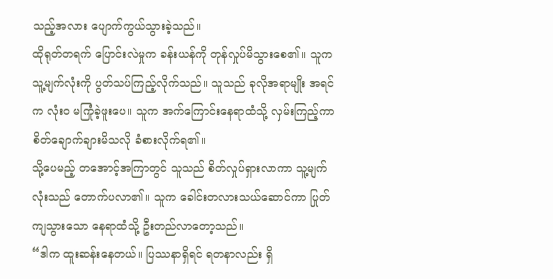သည့်အလား ပျောက်ကွယ်သွားခဲ့သည်။
ထိုရုတ်တရက် ပြောင်းလဲမှုက ခန်းယန်ကို တုန်လှုပ်မိသွားစေ၏။ သူက သူ့မျက်လုံးကို ပွတ်သပ်ကြည့်လိုက်သည်။ သူသည် ခုလိုအရာမျိုး အရင်က လုံးဝ မကြုံခဲ့ဖူးပေ။ သူက အက်ကြောင်းနေရာထံသို့ လှမ်းကြည့်ကာ စိတ်ချောက်ချားမိသလို ခံစားလိုက်ရ၏။
သို့ပေမည့် တအောင့်အကြာတွင် သူသည် စိတ်လှုပ်ရှားလာကာ သူ့မျက်လုံးသည် တောက်ပလာ၏။ သူက ခေါင်းတလားသယ်ဆောင်ကာ ပြုတ်ကျသွားသော နေရာထံသို့ ဦးတည်လာတော့သည်။
“ဒါက ထူးဆန်းနေတယ်။ ပြဿနာရှိရင် ရတနာလည်း ရှိ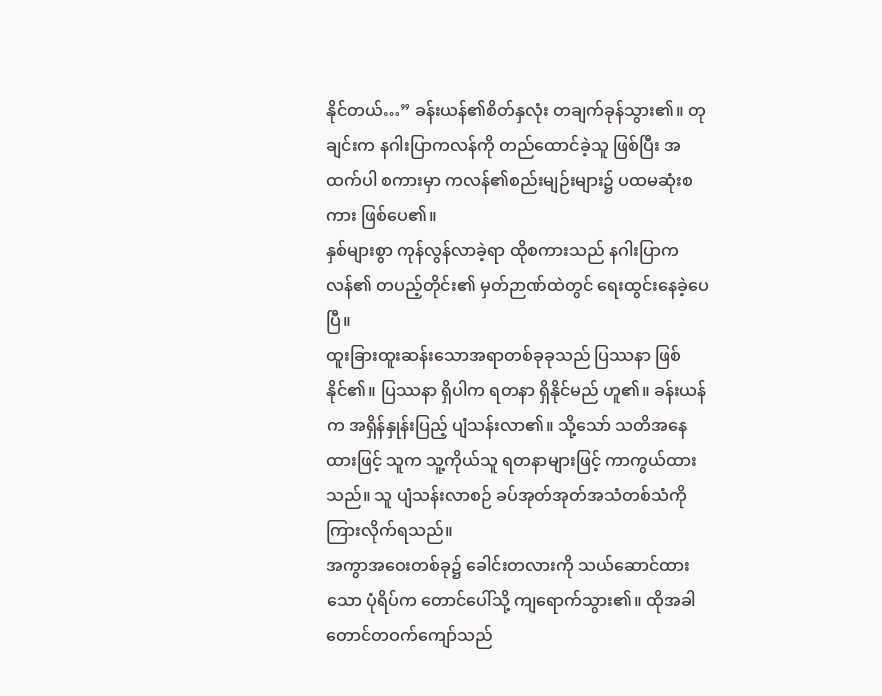နိုင်တယ်…” ခန်းယန်၏စိတ်နှလုံး တချက်ခုန်သွား၏။ တုချင်းက နဂါးပြာကလန်ကို တည်ထောင်ခဲ့သူ ဖြစ်ပြီး အထက်ပါ စကားမှာ ကလန်၏စည်းမျဉ်းများ၌ ပထမဆုံးစကား ဖြစ်ပေ၏။
နှစ်များစွာ ကုန်လွန်လာခဲ့ရာ ထိုစကားသည် နဂါးပြာကလန်၏ တပည့်တိုင်း၏ မှတ်ဉာဏ်ထဲတွင် ရေးထွင်းနေခဲ့ပေပြီ။
ထူးခြားထူးဆန်းသောအရာတစ်ခုခုသည် ပြဿနာ ဖြစ်နိုင်၏။ ပြဿနာ ရှိပါက ရတနာ ရှိနိုင်မည် ဟူ၏။ ခန်းယန်က အရှိန်နှုန်းပြည့် ပျံသန်းလာ၏။ သို့သော် သတိအနေထားဖြင့် သူက သူ့ကိုယ်သူ ရတနာများဖြင့် ကာကွယ်ထားသည်။ သူ ပျံသန်းလာစဉ် ခပ်အုတ်အုတ်အသံတစ်သံကို ကြားလိုက်ရသည်။
အကွာအဝေးတစ်ခု၌ ခေါင်းတလားကို သယ်ဆောင်ထားသော ပုံရိပ်က တောင်ပေါ်သို့ ကျရောက်သွား၏။ ထိုအခါ တောင်တဝက်ကျော်သည်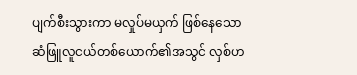ပျက်စီးသွားကာ မလှုပ်မယှက် ဖြစ်နေသော ဆံဖြူလူငယ်တစ်ယောက်၏အသွင် လှစ်ဟ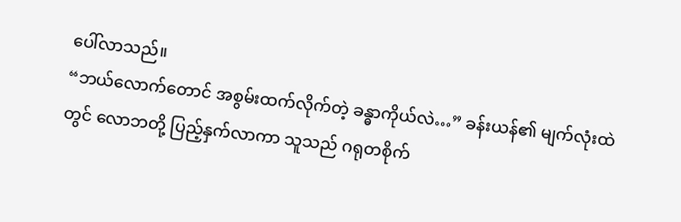ပေါ်လာသည်။
“ဘယ်လောက်တောင် အစွမ်းထက်လိုက်တဲ့ ခန္ဓာကိုယ်လဲ…” ခန်းယန်၏ မျက်လုံးထဲတွင် လောဘတို့ ပြည့်နှက်လာကာ သူသည် ဂရုတစိုက်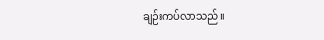ချဉ်းကပ်လာသည်။